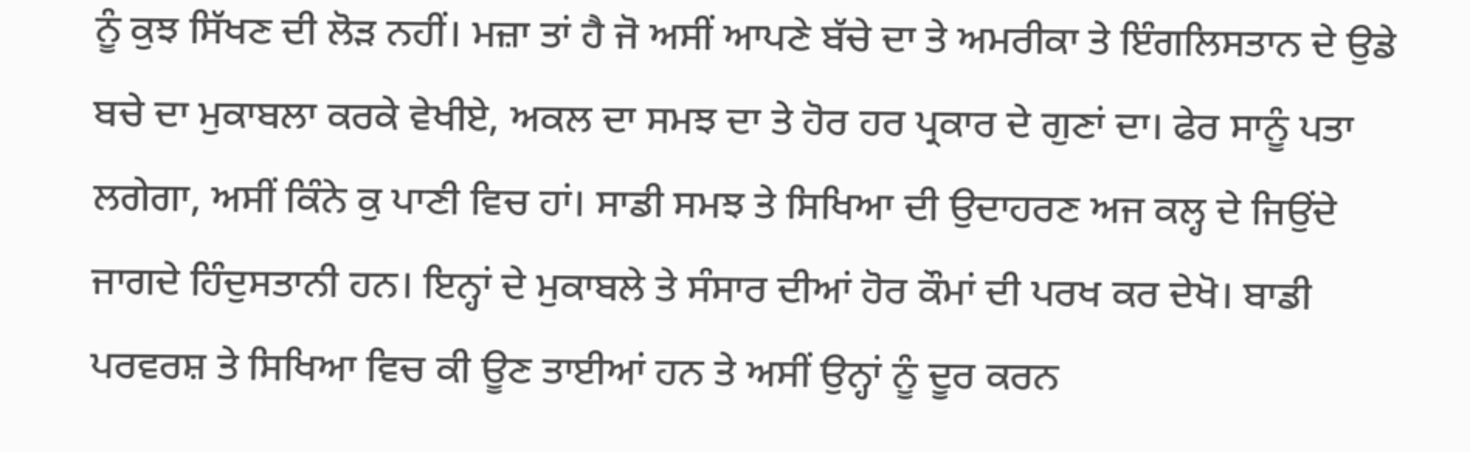ਨੂੰ ਕੁਝ ਸਿੱਖਣ ਦੀ ਲੋੜ ਨਹੀਂ। ਮਜ਼ਾ ਤਾਂ ਹੈ ਜੋ ਅਸੀਂ ਆਪਣੇ ਬੱਚੇ ਦਾ ਤੇ ਅਮਰੀਕਾ ਤੇ ਇੰਗਲਿਸਤਾਨ ਦੇ ਉਡੇ ਬਚੇ ਦਾ ਮੁਕਾਬਲਾ ਕਰਕੇ ਵੇਖੀਏ, ਅਕਲ ਦਾ ਸਮਝ ਦਾ ਤੇ ਹੋਰ ਹਰ ਪ੍ਰਕਾਰ ਦੇ ਗੁਣਾਂ ਦਾ। ਫੇਰ ਸਾਨੂੰ ਪਤਾ ਲਗੇਗਾ, ਅਸੀਂ ਕਿੰਨੇ ਕੁ ਪਾਣੀ ਵਿਚ ਹਾਂ। ਸਾਡੀ ਸਮਝ ਤੇ ਸਿਖਿਆ ਦੀ ਉਦਾਹਰਣ ਅਜ ਕਲ੍ਹ ਦੇ ਜਿਉਂਦੇ ਜਾਗਦੇ ਹਿੰਦੁਸਤਾਨੀ ਹਨ। ਇਨ੍ਹਾਂ ਦੇ ਮੁਕਾਬਲੇ ਤੇ ਸੰਸਾਰ ਦੀਆਂ ਹੋਰ ਕੌਮਾਂ ਦੀ ਪਰਖ ਕਰ ਦੇਖੋ। ਬਾਡੀ ਪਰਵਰਸ਼ ਤੇ ਸਿਖਿਆ ਵਿਚ ਕੀ ਊਣ ਤਾਈਆਂ ਹਨ ਤੇ ਅਸੀਂ ਉਨ੍ਹਾਂ ਨੂੰ ਦੂਰ ਕਰਨ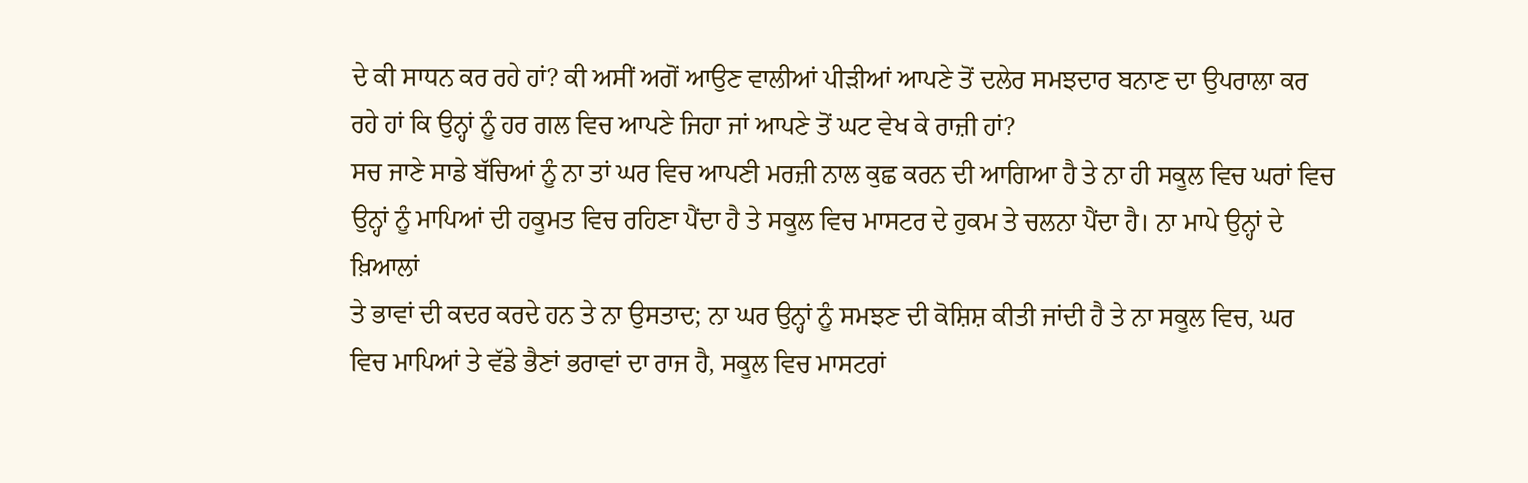ਦੇ ਕੀ ਸਾਧਨ ਕਰ ਰਹੇ ਹਾਂ? ਕੀ ਅਸੀਂ ਅਗੋਂ ਆਉਣ ਵਾਲੀਆਂ ਪੀੜੀਆਂ ਆਪਣੇ ਤੋਂ ਦਲੇਰ ਸਮਝਦਾਰ ਬਨਾਣ ਦਾ ਉਪਰਾਲਾ ਕਰ ਰਹੇ ਹਾਂ ਕਿ ਉਨ੍ਹਾਂ ਨੂੰ ਹਰ ਗਲ ਵਿਚ ਆਪਣੇ ਜਿਹਾ ਜਾਂ ਆਪਣੇ ਤੋਂ ਘਟ ਵੇਖ ਕੇ ਰਾਜ਼ੀ ਹਾਂ?
ਸਚ ਜਾਣੇ ਸਾਡੇ ਬੱਚਿਆਂ ਨੂੰ ਨਾ ਤਾਂ ਘਰ ਵਿਚ ਆਪਣੀ ਮਰਜ਼ੀ ਨਾਲ ਕੁਛ ਕਰਨ ਦੀ ਆਗਿਆ ਹੈ ਤੇ ਨਾ ਹੀ ਸਕੂਲ ਵਿਚ ਘਰਾਂ ਵਿਚ ਉਨ੍ਹਾਂ ਨੂੰ ਮਾਪਿਆਂ ਦੀ ਹਕੂਮਤ ਵਿਚ ਰਹਿਣਾ ਪੈਂਦਾ ਹੈ ਤੇ ਸਕੂਲ ਵਿਚ ਮਾਸਟਰ ਦੇ ਹੁਕਮ ਤੇ ਚਲਨਾ ਪੈਂਦਾ ਹੈ। ਨਾ ਮਾਪੇ ਉਨ੍ਹਾਂ ਦੇ ਖ਼ਿਆਲਾਂ
ਤੇ ਭਾਵਾਂ ਦੀ ਕਦਰ ਕਰਦੇ ਹਨ ਤੇ ਨਾ ਉਸਤਾਦ; ਨਾ ਘਰ ਉਨ੍ਹਾਂ ਨੂੰ ਸਮਝਣ ਦੀ ਕੋਸ਼ਿਸ਼ ਕੀਤੀ ਜਾਂਦੀ ਹੈ ਤੇ ਨਾ ਸਕੂਲ ਵਿਚ, ਘਰ ਵਿਚ ਮਾਪਿਆਂ ਤੇ ਵੱਡੇ ਭੈਣਾਂ ਭਰਾਵਾਂ ਦਾ ਰਾਜ ਹੈ, ਸਕੂਲ ਵਿਚ ਮਾਸਟਰਾਂ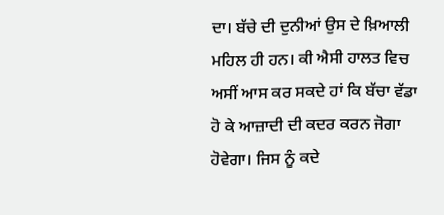ਦਾ। ਬੱਚੇ ਦੀ ਦੁਨੀਆਂ ਉਸ ਦੇ ਖ਼ਿਆਲੀ ਮਹਿਲ ਹੀ ਹਨ। ਕੀ ਐਸੀ ਹਾਲਤ ਵਿਚ ਅਸੀਂ ਆਸ ਕਰ ਸਕਦੇ ਹਾਂ ਕਿ ਬੱਚਾ ਵੱਡਾ ਹੋ ਕੇ ਆਜ਼ਾਦੀ ਦੀ ਕਦਰ ਕਰਨ ਜੋਗਾ ਹੋਵੇਗਾ। ਜਿਸ ਨੂੰ ਕਦੇ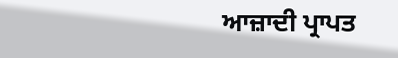ਆਜ਼ਾਦੀ ਪ੍ਰਾਪਤ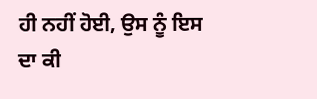ਹੀ ਨਹੀਂ ਹੋਈ, ਉਸ ਨੂੰ ਇਸ ਦਾ ਕੀ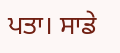ਪਤਾ। ਸਾਡੇ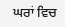ਘਰਾਂ ਵਿਚ